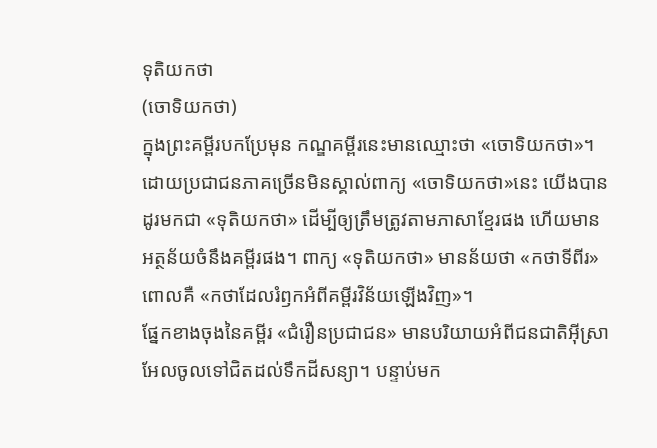ទុតិយកថា
(ចោទិយកថា)
ក្នុងព្រះគម្ពីរបកប្រែមុន កណ្ឌគម្ពីរនេះមានឈ្មោះថា «ចោទិយកថា»។ ដោយប្រជាជនភាគច្រើនមិនស្គាល់ពាក្យ «ចោទិយកថា»នេះ យើងបានដូរមកជា «ទុតិយកថា» ដើម្បីឲ្យត្រឹមត្រូវតាមភាសាខ្មែរផង ហើយមានអត្ថន័យចំនឹងគម្ពីរផង។ ពាក្យ «ទុតិយកថា» មានន័យថា «កថាទីពីរ» ពោលគឺ «កថាដែលរំឭកអំពីគម្ពីរវិន័យឡើងវិញ»។
ផ្នែកខាងចុងនៃគម្ពីរ «ជំរឿនប្រជាជន» មានបរិយាយអំពីជនជាតិអ៊ីស្រាអែលចូលទៅជិតដល់ទឹកដីសន្យា។ បន្ទាប់មក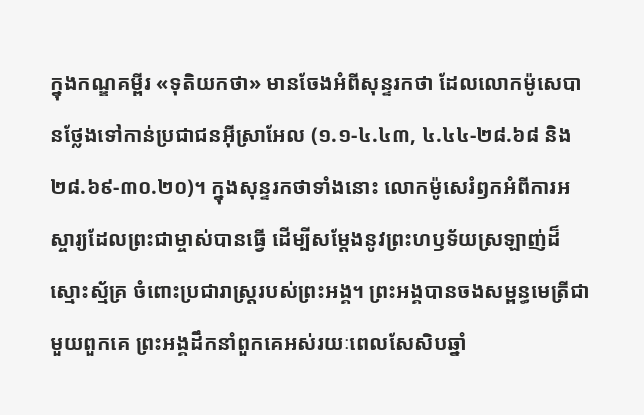ក្នុងកណ្ឌគម្ពីរ «ទុតិយកថា» មានចែងអំពីសុន្ទរកថា ដែលលោកម៉ូសេបានថ្លែងទៅកាន់ប្រជាជនអ៊ីស្រាអែល (១.១‑៤.៤៣, ៤.៤៤‑២៨.៦៨ និង២៨.៦៩‑៣០.២០)។ ក្នុងសុន្ទរកថាទាំងនោះ លោកម៉ូសេរំឭកអំពីការអស្ចារ្យដែលព្រះជាម្ចាស់បានធ្វើ ដើម្បីសម្ដែងនូវព្រះហឫទ័យស្រឡាញ់ដ៏ស្មោះស្ម័គ្រ ចំពោះប្រជារាស្ដ្ររបស់ព្រះអង្គ។ ព្រះអង្គបានចងសម្ពន្ធមេត្រីជាមួយពួកគេ ព្រះអង្គដឹកនាំពួកគេអស់រយៈពេលសែសិបឆ្នាំ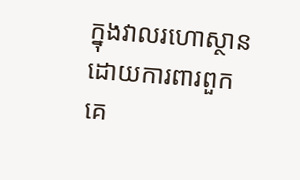ក្នុងវាលរហោស្ថាន ដោយការពារពួកគេ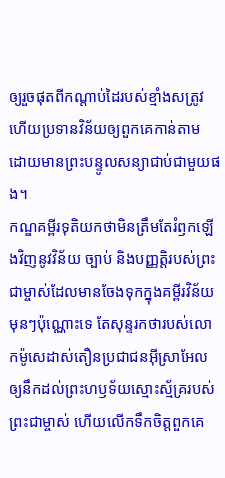ឲ្យរួចផុតពីកណ្ដាប់ដៃរបស់ខ្មាំងសត្រូវ ហើយប្រទានវិន័យឲ្យពួកគេកាន់តាម ដោយមានព្រះបន្ទូលសន្យាជាប់ជាមួយផង។
កណ្ឌគម្ពីរទុតិយកថាមិនត្រឹមតែរំឭកឡើងវិញនូវវិន័យ ច្បាប់ និងបញ្ញត្តិរបស់ព្រះជាម្ចាស់ដែលមានចែងទុកក្នុងគម្ពីរវិន័យមុនៗប៉ុណ្ណោះទេ តែសុន្ទរកថារបស់លោកម៉ូសេដាស់តឿនប្រជាជនអ៊ីស្រាអែលឲ្យនឹកដល់ព្រះហឫទ័យស្មោះស្ម័គ្ររបស់ព្រះជាម្ចាស់ ហើយលើកទឹកចិត្តពួកគេ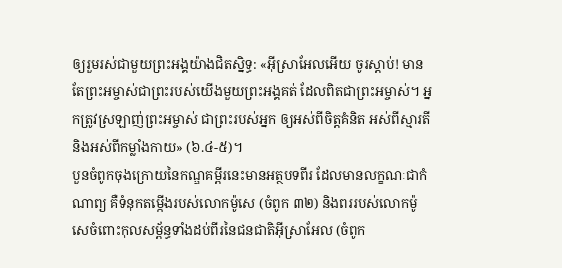ឲ្យរួមរស់ជាមួយព្រះអង្គយ៉ាងជិតស្និទ្ធ: «អ៊ីស្រាអែលអើយ ចូរស្ដាប់! មានតែព្រះអម្ចាស់ជាព្រះរបស់យើងមួយព្រះអង្គគត់ ដែលពិតជាព្រះអម្ចាស់។ អ្នកត្រូវស្រឡាញ់ព្រះអម្ចាស់ ជាព្រះរបស់អ្នក ឲ្យអស់ពីចិត្តគំនិត អស់ពីស្មារតី និងអស់ពីកម្លាំងកាយ» (៦.៤-៥)។
បួនចំពូកចុងក្រោយនៃកណ្ឌគម្ពីរនេះមានអត្ថបទពីរ ដែលមានលក្ខណៈជាកំណាព្យ គឺទំនុកតម្កើងរបស់លោកម៉ូសេ (ចំពូក ៣២) និងពររបស់លោកម៉ូសេចំពោះកុលសម្ព័ន្ធទាំងដប់ពីរនៃជនជាតិអ៊ីស្រាអែល (ចំពូក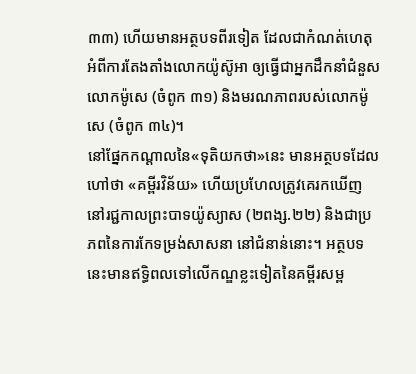៣៣) ហើយមានអត្ថបទពីរទៀត ដែលជាកំណត់ហេតុអំពីការតែងតាំងលោកយ៉ូស៊ូអា ឲ្យធ្វើជាអ្នកដឹកនាំជំនួសលោកម៉ូសេ (ចំពូក ៣១) និងមរណភាពរបស់លោកម៉ូសេ (ចំពូក ៣៤)។
នៅផ្នែកកណ្ដាលនៃ«ទុតិយកថា»នេះ មានអត្ថបទដែលហៅថា «គម្ពីរវិន័យ» ហើយប្រហែលត្រូវគេរកឃើញនៅរជ្ជកាលព្រះបាទយ៉ូស្យាស (២ពង្ស.២២) និងជាប្រភពនៃការកែទម្រង់សាសនា នៅជំនាន់នោះ។ អត្ថបទនេះមានឥទ្ធិពលទៅលើកណ្ឌខ្លះទៀតនៃគម្ពីរសម្ព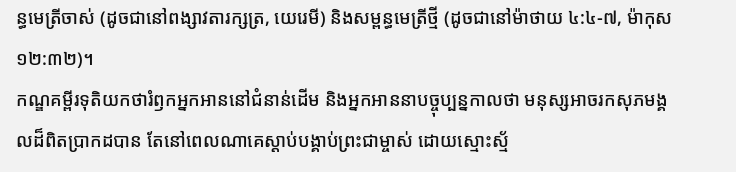ន្ធមេត្រីចាស់ (ដូចជានៅពង្សាវតារក្សត្រ, យេរេមី) និងសម្ពន្ធមេត្រីថ្មី (ដូចជានៅម៉ាថាយ ៤:៤-៧, ម៉ាកុស ១២:៣២)។
កណ្ឌគម្ពីរទុតិយកថារំឭកអ្នកអាននៅជំនាន់ដើម និងអ្នកអាននាបច្ចុប្បន្នកាលថា មនុស្សអាចរកសុភមង្គលដ៏ពិតប្រាកដបាន តែនៅពេលណាគេស្ដាប់បង្គាប់ព្រះជាម្ចាស់ ដោយស្មោះស្ម័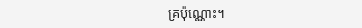គ្រប៉ុណ្ណោះ។